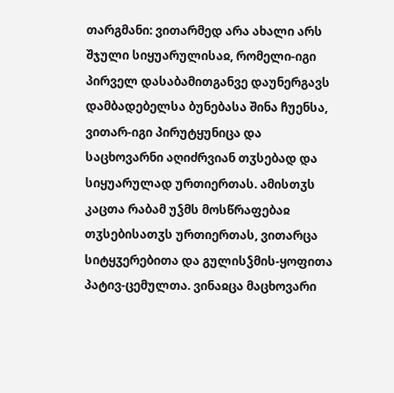თარგმანი: ვითარმედ არა ახალი არს შჯული სიყუარულისაჲ, რომელი-იგი პირველ დასაბამითგანვე დაუნერგავს დამბადებელსა ბუნებასა შინა ჩუენსა, ვითარ-იგი პირუტყუნიცა და საცხოვარნი აღიძრვიან თჳსებად და სიყუარულად ურთიერთას. ამისთჳს კაცთა რაბამ უჴმს მოსწრაფებაჲ თჳსებისათჳს ურთიერთას, ვითარცა სიტყჳერებითა და გულისჴმის-ყოფითა პატივ-ცემულთა. ვინაჲცა მაცხოვარი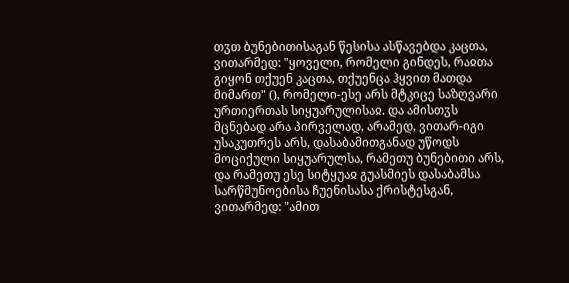თჳთ ბუნებითისაგან წესისა ასწავებდა კაცთა, ვითარმედ: "ყოველი, რომელი გინდეს, რაჲთა გიყონ თქუენ კაცთა, თქუენცა ჰყვით მათდა მიმართ" (), რომელი-ესე არს მტკიცე საზღვარი ურთიერთას სიყუარულისაჲ. და ამისთჳს მცნებად არა პირველად, არამედ, ვითარ-იგი უსაკუთრეს არს, დასაბამითგანად უწოდს მოციქული სიყუარულსა, რამეთუ ბუნებითი არს, და რამეთუ ესე სიტყუაჲ გუასმიეს დასაბამსა სარწმუნოებისა ჩუენისასა ქრისტესგან, ვითარმედ: "ამით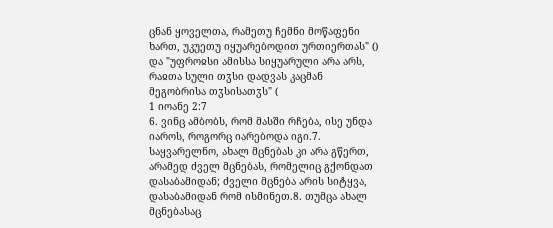ცნან ყოველთა, რამეთუ ჩემნი მოწაფენი ხართ, უკუეთუ იყუარებოდით ურთიერთას" () და "უფროჲსი ამისსა სიყუარული არა არს, რაჲთა სული თჳსი დადვას კაცმან მეგობრისა თჳსისათჳს" (
1 იოანე 2:7
6. ვინც ამბობს, რომ მასში რჩება, ისე უნდა იაროს, როგორც იარებოდა იგი.7. საყვარელნო, ახალ მცნებას კი არა გწერთ, არამედ ძველ მცნებას, რომელიც გქონდათ დასაბამიდან; ძველი მცნება არის სიტყვა, დასაბამიდან რომ ისმინეთ.8. თუმცა ახალ მცნებასაც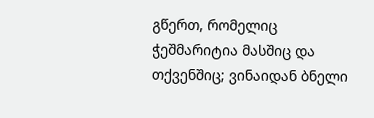გწერთ, რომელიც ჭეშმარიტია მასშიც და თქვენშიც; ვინაიდან ბნელი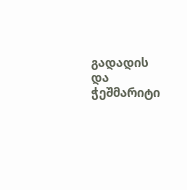გადადის და ჭეშმარიტი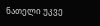ნათელი უკვე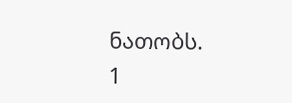ნათობს.
1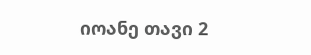იოანე თავი 2